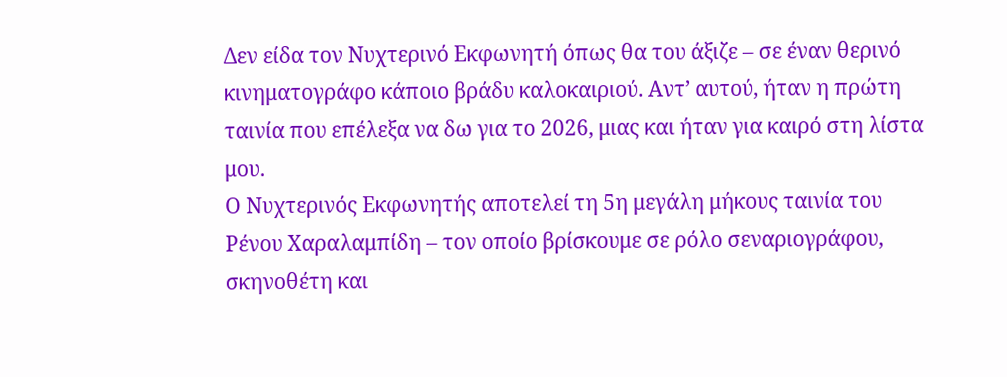Δεν είδα τον Νυχτερινό Εκφωνητή όπως θα του άξιζε – σε έναν θερινό κινηματογράφο κάποιο βράδυ καλοκαιριού. Αντ’ αυτού, ήταν η πρώτη ταινία που επέλεξα να δω για το 2026, μιας και ήταν για καιρό στη λίστα μου.
Ο Νυχτερινός Εκφωνητής αποτελεί τη 5η μεγάλη μήκους ταινία του Ρένου Χαραλαμπίδη – τον οποίο βρίσκουμε σε ρόλο σεναριογράφου, σκηνοθέτη και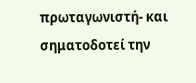πρωταγωνιστή- και σηματοδοτεί την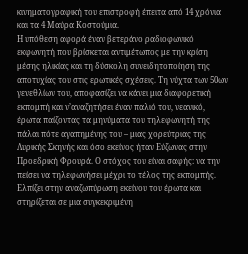κινηματογραφική του επιστροφή έπειτα από 14 χρόνια και τα 4 Μαύρα Κοστούμια.
Η υπόθεση αφορά έναν βετεράνο ραδιοφωνικό εκφωνητή που βρίσκεται αντιμέτωπος με την κρίση μέσης ηλικίας και τη δύσκολη συνειδητοποίηση της αποτυχίας του στις ερωτικές σχέσεις. Τη νύχτα των 50ων γενεθλίων του, αποφασίζει να κάνει μια διαφορετική εκπομπή και ν’αναζητήσει έναν παλιό του, νεανικό, έρωτα παίζοντας τα μηνύματα του τηλεφωνητή της πάλαι πότε αγαπημένης του – μιας χορεύτριας της Λυρικής Σκηνής και όσο εκείνος ήταν Εύζωνας στην Προεδρική Φρουρά. Ο στόχος του είναι σαφής: να την πείσει να τηλεφωνήσει μέχρι το τέλος της εκπομπής. Ελπίζει στην αναζωπύρωση εκείνου του έρωτα και στηρίζεται σε μια συγκεκριμένη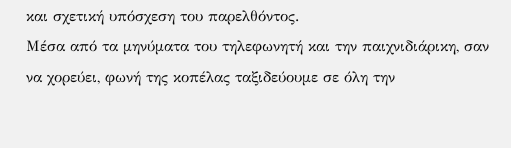και σχετική υπόσχεση του παρελθόντος.
Μέσα από τα μηνύματα του τηλεφωνητή και την παιχνιδιάρικη, σαν να χορεύει, φωνή της κοπέλας ταξιδεύουμε σε όλη την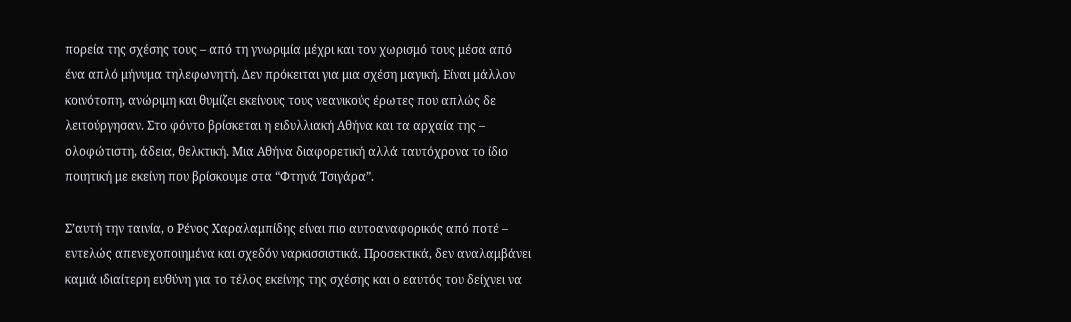πορεία της σχέσης τους – από τη γνωριμία μέχρι και τον χωρισμό τους μέσα από ένα απλό μήνυμα τηλεφωνητή. Δεν πρόκειται για μια σχέση μαγική. Είναι μάλλον κοινότοπη, ανώριμη και θυμίζει εκείνους τους νεανικούς έρωτες που απλώς δε λειτούργησαν. Στο φόντο βρίσκεται η ειδυλλιακή Αθήνα και τα αρχαία της – ολοφώτιστη, άδεια, θελκτική. Μια Αθήνα διαφορετική αλλά ταυτόχρονα το ίδιο ποιητική με εκείνη που βρίσκουμε στα “Φτηνά Τσιγάρα”.

Σ’αυτή την ταινία, ο Ρένος Χαραλαμπίδης είναι πιο αυτοαναφορικός από ποτέ – εντελώς απενεχοποιημένα και σχεδόν ναρκισσιστικά. Προσεκτικά, δεν αναλαμβάνει καμιά ιδιαίτερη ευθύνη για το τέλος εκείνης της σχέσης και ο εαυτός του δείχνει να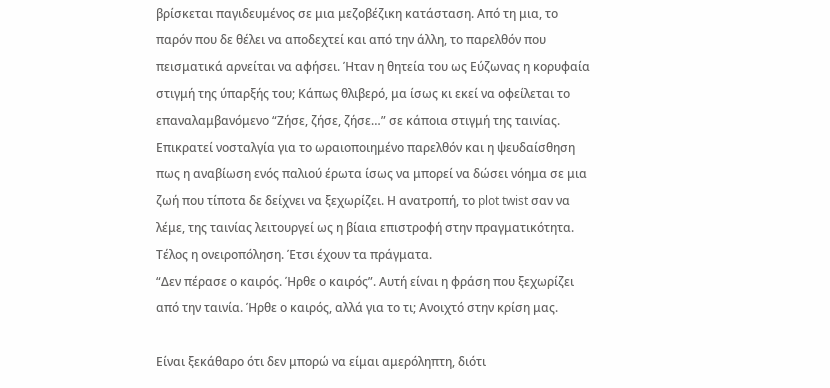βρίσκεται παγιδευμένος σε μια μεζοβέζικη κατάσταση. Από τη μια, το παρόν που δε θέλει να αποδεχτεί και από την άλλη, το παρελθόν που πεισματικά αρνείται να αφήσει. Ήταν η θητεία του ως Εύζωνας η κορυφαία στιγμή της ύπαρξής του; Κάπως θλιβερό, μα ίσως κι εκεί να οφείλεται το επαναλαμβανόμενο “Ζήσε, ζήσε, ζήσε…” σε κάποια στιγμή της ταινίας.
Επικρατεί νοσταλγία για το ωραιοποιημένο παρελθόν και η ψευδαίσθηση πως η αναβίωση ενός παλιού έρωτα ίσως να μπορεί να δώσει νόημα σε μια ζωή που τίποτα δε δείχνει να ξεχωρίζει. Η ανατροπή, το plot twist σαν να λέμε, της ταινίας λειτουργεί ως η βίαια επιστροφή στην πραγματικότητα. Τέλος η ονειροπόληση. Έτσι έχουν τα πράγματα.
“Δεν πέρασε ο καιρός. Ήρθε ο καιρός”. Αυτή είναι η φράση που ξεχωρίζει από την ταινία. Ήρθε ο καιρός, αλλά για το τι; Ανοιχτό στην κρίση μας.

Είναι ξεκάθαρο ότι δεν μπορώ να είμαι αμερόληπτη, διότι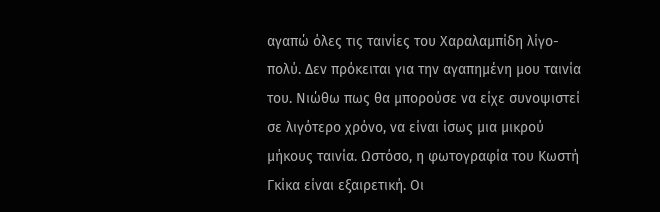αγαπώ όλες τις ταινίες του Χαραλαμπίδη λίγο-πολύ. Δεν πρόκειται για την αγαπημένη μου ταινία του. Νιώθω πως θα μπορούσε να είχε συνοψιστεί σε λιγότερο χρόνο, να είναι ίσως μια μικρού μήκους ταινία. Ωστόσο, η φωτογραφία του Κωστή Γκίκα είναι εξαιρετική. Οι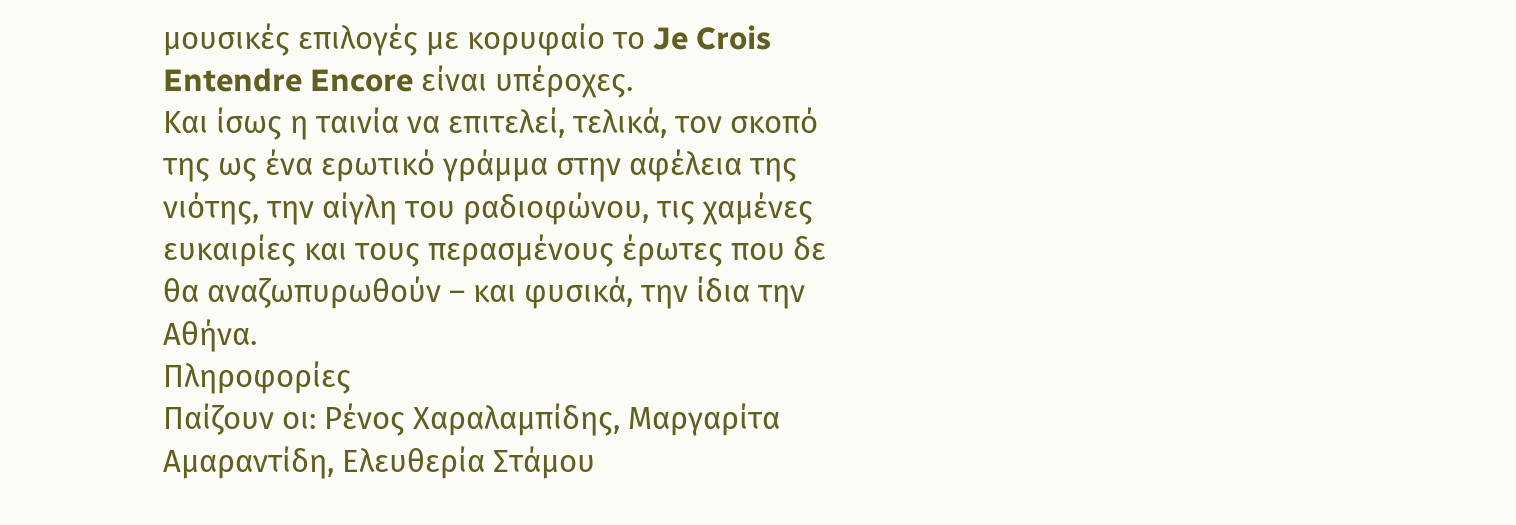μουσικές επιλογές με κορυφαίο το Je Crois Entendre Encore είναι υπέροχες.
Και ίσως η ταινία να επιτελεί, τελικά, τον σκοπό της ως ένα ερωτικό γράμμα στην αφέλεια της νιότης, την αίγλη του ραδιοφώνου, τις χαμένες ευκαιρίες και τους περασμένους έρωτες που δε θα αναζωπυρωθούν – και φυσικά, την ίδια την Αθήνα.
Πληροφορίες
Παίζουν οι: Ρένος Χαραλαμπίδης, Μαργαρίτα Αμαραντίδη, Ελευθερία Στάμου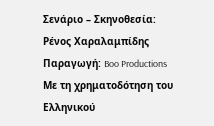Σενάριο – Σκηνοθεσία: Ρένος Χαραλαμπίδης
Παραγωγή: Boo Productions
Με τη χρηματοδότηση του Ελληνικού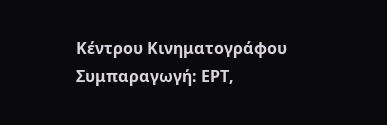Κέντρου Κινηματογράφου
Συμπαραγωγή: ΕΡΤ,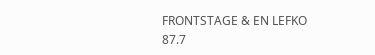FRONTSTAGE & EN LEFKO 87.7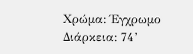Χρώμα: Έγχρωμο
Διάρκεια: 74’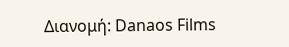Διανομή: Danaos Films